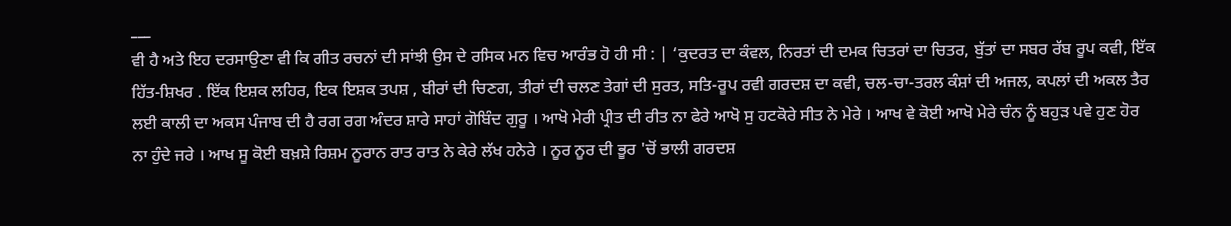___
ਵੀ ਹੈ ਅਤੇ ਇਹ ਦਰਸਾਉਣਾ ਵੀ ਕਿ ਗੀਤ ਰਚਨਾਂ ਦੀ ਸਾਂਝੀ ਉਸ ਦੇ ਰਸਿਕ ਮਨ ਵਿਚ ਆਰੰਭ ਹੋ ਹੀ ਸੀ : | ‘ਕੁਦਰਤ ਦਾ ਕੰਵਲ, ਨਿਰਤਾਂ ਦੀ ਦਮਕ ਚਿਤਰਾਂ ਦਾ ਚਿਤਰ, ਬੁੱਤਾਂ ਦਾ ਸਬਰ ਰੱਬ ਰੂਪ ਕਵੀ, ਇੱਕ ਹਿੱਤ-ਸ਼ਿਖਰ . ਇੱਕ ਇਸ਼ਕ ਲਹਿਰ, ਇਕ ਇਸ਼ਕ ਤਪਸ਼ , ਬੀਰਾਂ ਦੀ ਚਿਣਗ, ਤੀਰਾਂ ਦੀ ਚਲਣ ਤੇਗਾਂ ਦੀ ਸੁਰਤ, ਸਤਿ-ਰੂਪ ਰਵੀ ਗਰਦਸ਼ ਦਾ ਕਵੀ, ਚਲ-ਚਾ-ਤਰਲ ਕੰਸ਼ਾਂ ਦੀ ਅਜਲ, ਕਪਲਾਂ ਦੀ ਅਕਲ ਤੈਰ ਲਈ ਕਾਲੀ ਦਾ ਅਕਸ ਪੰਜਾਬ ਦੀ ਹੈ ਰਗ ਰਗ ਅੰਦਰ ਸ਼ਾਰੇ ਸਾਹਾਂ ਗੋਬਿੰਦ ਗੁਰੂ । ਆਖੋ ਮੇਰੀ ਪ੍ਰੀਤ ਦੀ ਰੀਤ ਨਾ ਫੇਰੇ ਆਖੋ ਸੁ ਹਟਕੋਰੇ ਸੀਤ ਨੇ ਮੇਰੇ । ਆਖ ਵੇ ਕੋਈ ਆਖੋ ਮੇਰੇ ਚੰਨ ਨੂੰ ਬਹੁੜ ਪਵੇ ਹੁਣ ਹੋਰ ਨਾ ਹੁੰਦੇ ਜਰੇ । ਆਖ ਸੂ ਕੋਈ ਬਖ਼ਸ਼ੇ ਰਿਸ਼ਮ ਨੂਰਾਨ ਰਾਤ ਰਾਤ ਨੇ ਕੇਰੇ ਲੱਖ ਹਨੇਰੇ । ਨੂਰ ਨੂਰ ਦੀ ਭੂਰ 'ਚੋਂ ਭਾਲੀ ਗਰਦਸ਼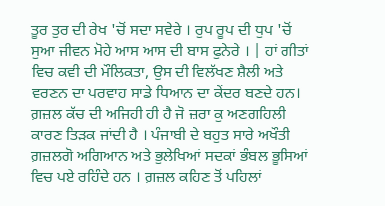ਤੂਰ ਤੁਰ ਦੀ ਰੇਖ 'ਚੋਂ ਸਦਾ ਸਵੇਰੇ । ਰੁਪ ਰੂਪ ਦੀ ਧੁਪ 'ਚੋਂ ਸੁਆ ਜੀਵਨ ਮੋਹੇ ਆਸ ਆਸ ਦੀ ਬਾਸ ਫੁਨੇਰੇ । | ਹਾਂ ਗੀਤਾਂ ਵਿਚ ਕਵੀ ਦੀ ਮੌਲਿਕਤਾ, ਉਸ ਦੀ ਵਿਲੱਖਣ ਸ਼ੈਲੀ ਅਤੇ ਵਰਣਨ ਦਾ ਪਰਵਾਹ ਸਾਡੇ ਧਿਆਨ ਦਾ ਕੇਂਦਰ ਬਣਦੇ ਹਨ। ਗ਼ਜ਼ਲ ਕੱਚ ਦੀ ਅਜਿਹੀ ਹੀ ਹੈ ਜੋ ਜ਼ਰਾ ਕੁ ਅਣਗਹਿਲੀ ਕਾਰਣ ਤਿੜਕ ਜਾਂਦੀ ਹੈ । ਪੰਜਾਬੀ ਦੇ ਬਹੁਤ ਸਾਰੇ ਅਖੌਤੀ ਗ਼ਜ਼ਲਗੋ ਅਗਿਆਨ ਅਤੇ ਭੁਲੇਖਿਆਂ ਸਦਕਾਂ ਭੰਬਲ ਭੂਸਿਆਂ ਵਿਚ ਪਏ ਰਹਿੰਦੇ ਹਨ । ਗ਼ਜ਼ਲ ਕਹਿਣ ਤੋਂ ਪਹਿਲਾਂ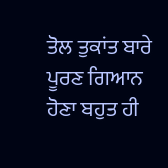ਤੋਲ ਤੁਕਾਂਤ ਬਾਰੇ ਪੂਰਣ ਗਿਆਨ ਹੋਣਾ ਬਹੁਤ ਹੀ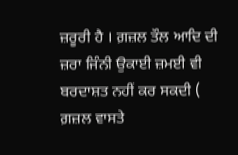ਜ਼ਰੂਰੀ ਹੈ । ਗ਼ਜ਼ਲ ਤੌਲ ਆਦਿ ਦੀ ਜ਼ਰਾ ਜਿੰਨੀ ਉਕਾਈ ਜ਼ਮਈ ਵੀ ਬਰਦਾਸ਼ਤ ਨਹੀਂ ਕਰ ਸਕਦੀ ( ਗ਼ਜ਼ਲ ਵਾਸਤੇ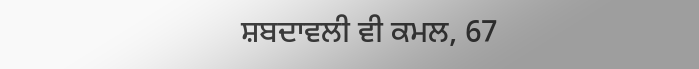ਸ਼ਬਦਾਵਲੀ ਵੀ ਕਮਲ, 67